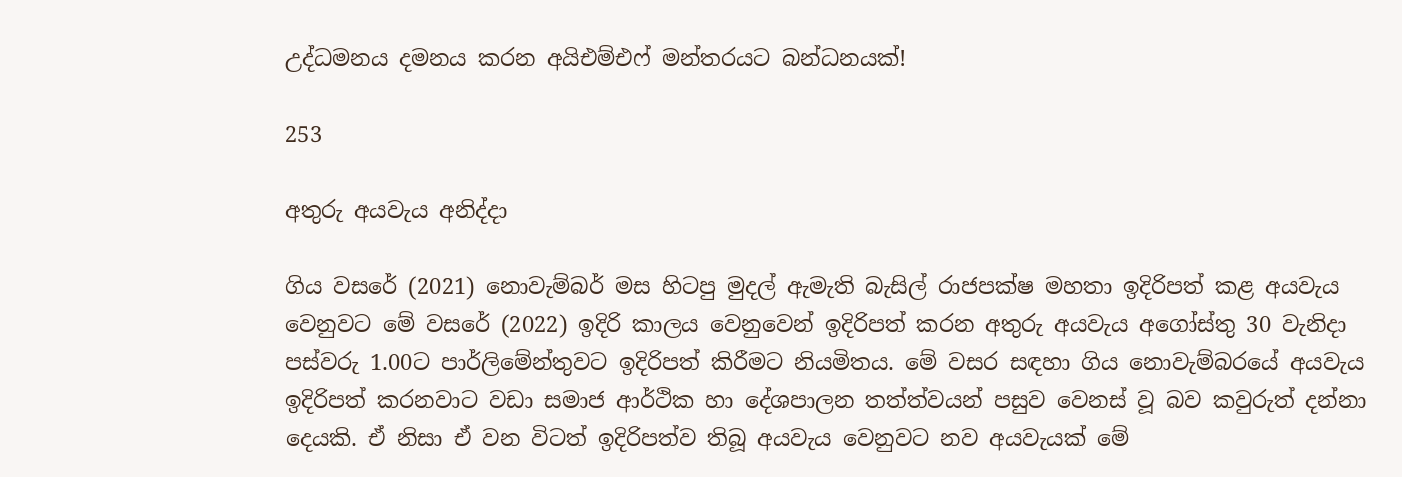උද්ධමනය දමනය කරන අයිඑම්එෆ් මන්තරයට බන්ධනයක්!

253

අතුරු අයවැය අනිද්දා

ගිය වසරේ (2021) නොවැම්බර් මස හිටපු මුදල් ඇමැති බැසිල් රාජපක්ෂ මහතා ඉදිරිපත් කළ අයවැය වෙනුවට මේ වසරේ (2022) ඉදිරි කාලය වෙනුවෙන් ඉදිරිපත් කරන අතුරු අයවැය අගෝස්තු 30 වැනිදා පස්වරු 1.00ට පාර්ලිමේන්තුවට ඉදිරිපත් කිරීමට නියමිතය. මේ වසර සඳහා ගිය නොවැම්බරයේ අයවැය ඉදිරිපත් කරනවාට වඩා සමාජ ආර්ථික හා දේශපාලන තත්ත්වයන් පසුව වෙනස් වූ බව කවුරුත් දන්නා දෙයකි. ඒ නිසා ඒ වන විටත් ඉදිරිපත්ව තිබූ අයවැය වෙනුවට නව අයවැයක් මේ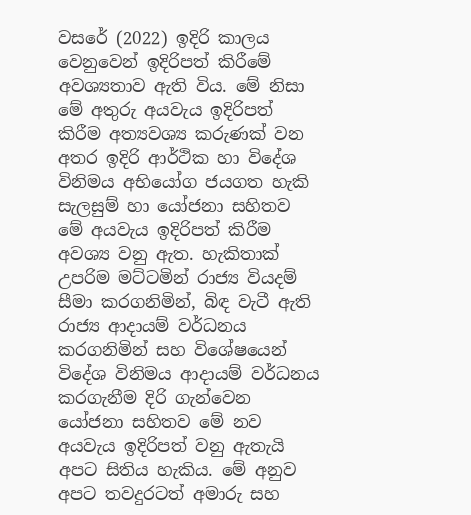වසරේ (2022) ඉදිරි කාලය වෙනුවෙන් ඉදිරිපත් කිරීමේ අවශ්‍යතාව ඇති විය. මේ නිසා මේ අතුරු අයවැය ඉදිරිපත් කිරීම අත්‍යවශ්‍ය කරුණක් වන අතර ඉදිරි ආර්ථික හා විදේශ විනිමය අභියෝග ජයගත හැකි සැලසුම් හා යෝජනා සහිතව මේ අයවැය ඉදිරිපත් කිරීම අවශ්‍ය වනු ඇත. හැකිතාක් උපරිම මට්ටමින් රාජ්‍ය වියදම් සීමා කරගනිමින්, බිඳ වැටී ඇති රාජ්‍ය ආදායම් වර්ධනය කරගනිමින් සහ විශේෂයෙන් විදේශ විනිමය ආදායම් වර්ධනය කරගැනීම දිරි ගැන්වෙන යෝජනා සහිතව මේ නව අයවැය ඉදිරිපත් වනු ඇතැයි අපට සිතිය හැකිය. මේ අනුව අපට තවදුරටත් අමාරු සහ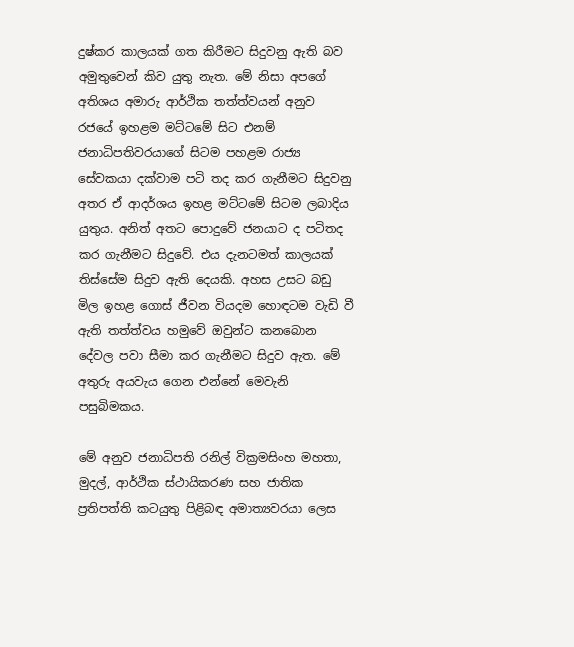දුෂ්කර කාලයක් ගත කිරීමට සිදුවනු ඇති බව අමුතුවෙන් කිව යුතු නැත. මේ නිසා අපගේ අතිශය අමාරු ආර්ථික තත්ත්වයන් අනුව රජයේ ඉහළම මට්ටමේ සිට එනම් ජනාධිපතිවරයාගේ සිටම පහළම රාජ්‍ය සේවකයා දක්වාම පටි තද කර ගැනීමට සිදුවනු අතර ඒ ආදර්ශය ඉහළ මට්ටමේ සිටම ලබාදිය යුතුය. අනිත් අතට පොදුවේ ජනයාට ද පටිතද කර ගැනීමට සිදුවේ. එය දැනටමත් කාලයක් තිස්සේම සිදුව ඇති දෙයකි. අහස උසට බඩු මිල ඉහළ ගොස් ජීවන වියදම හොඳටම වැඩි වී ඇති තත්ත්වය හමුවේ ඔවුන්ට කනබොන දේවල පවා සීමා කර ගැනීමට සිදුව ඇත. මේ අතුරු අයවැය ගෙන එන්නේ මෙවැනි පසුබිමකය.

මේ අනුව ජනාධිපති රනිල් වික්‍රමසිංහ මහතා, මුදල්, ආර්ථික ස්ථායිකරණ සහ ජාතික ප්‍රතිපත්ති කටයුතු පිළිබඳ අමාත්‍යවරයා ලෙස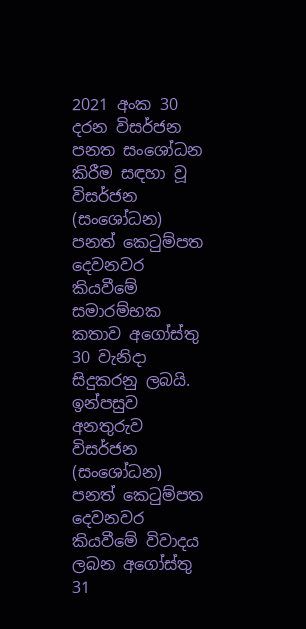2021 අංක 30 දරන විසර්ජන පනත සංශෝධන කිරීම සඳහා වූ විසර්ජන (සංශෝධන) පනත් කෙටුම්පත දෙවනවර කියවීමේ සමාරම්භක කතාව අගෝස්තු 30 වැනිදා සිදුකරනු ලබයි. ඉන්පසුව අනතුරුව විසර්ජන (සංශෝධන) පනත් කෙටුම්පත දෙවනවර කියවීමේ විවාදය ලබන අගෝස්තු 31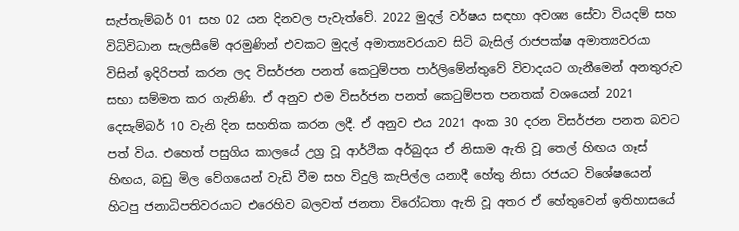සැප්තැම්බර් 01 සහ 02 යන දිනවල පැවැත්වේ. 2022 මුදල් වර්ෂය සඳහා අවශ්‍ය සේවා වියදම් සහ විධිවිධාන සැලසීමේ අරමුණින් එවකට මුදල් අමාත්‍යවරයාව සිටි බැසිල් රාජපක්ෂ අමාත්‍යවරයා විසින් ඉදිරිපත් කරන ලද විසර්ජන පනත් කෙටුම්පත පාර්ලිමේන්තුවේ විවාදයට ගැනීමෙන් අනතුරුව සභා සම්මත කර ගැනිණි. ඒ අනුව එම විසර්ජන පනත් කෙටුම්පත පනතක් වශයෙන් 2021 දෙසැම්බර් 10 වැනි දින සහතික කරන ලදී. ඒ අනුව එය 2021 අංක 30 දරන විසර්ජන පනත බවට පත් විය. එහෙත් පසුගිය කාලයේ උග්‍ර වූ ආර්ථික අර්බුදය ඒ නිසාම ඇති වූ තෙල් හිඟය ගෑස් හිඟය, බඩු මිල වේගයෙන් වැඩි වීම සහ විදුලි කැපිල්ල යනාදී හේතු නිසා රජයට විශේෂයෙන් හිටපු ජනාධිපතිවරයාට එරෙහිව බලවත් ජනතා විරෝධතා ඇති වූ අතර ඒ හේතුවෙන් ඉතිහාසයේ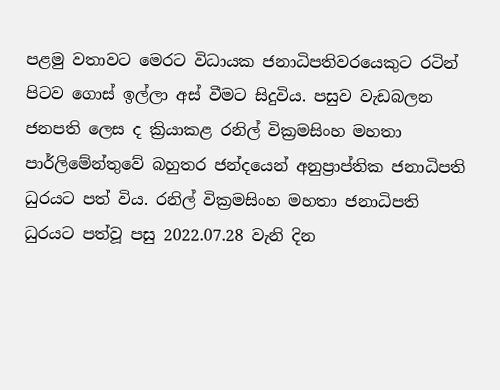පළමු වතාවට මෙරට විධායක ජනාධිපතිවරයෙකුට රටින් පිටව ගොස් ඉල්ලා අස් වීමට සිදුවිය. පසුව වැඩබලන ජනපති ලෙස ද ක්‍රියාකළ රනිල් වික්‍රමසිංහ මහතා පාර්ලිමේන්තුවේ බහුතර ජන්දයෙන් අනුප්‍රාප්තික ජනාධිපති ධුරයට පත් විය. රනිල් වික්‍රමසිංහ මහතා ජනාධිපති ධුරයට පත්වූ පසු 2022.07.28 වැනි දින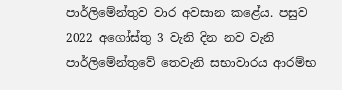පාර්ලිමේන්තුව වාර අවසාන කළේය. පසුව 2022 අගෝස්තු 3 වැනි දින නව වැනි පාර්ලිමේන්තුවේ තෙවැනි සභාවාරය ආරම්භ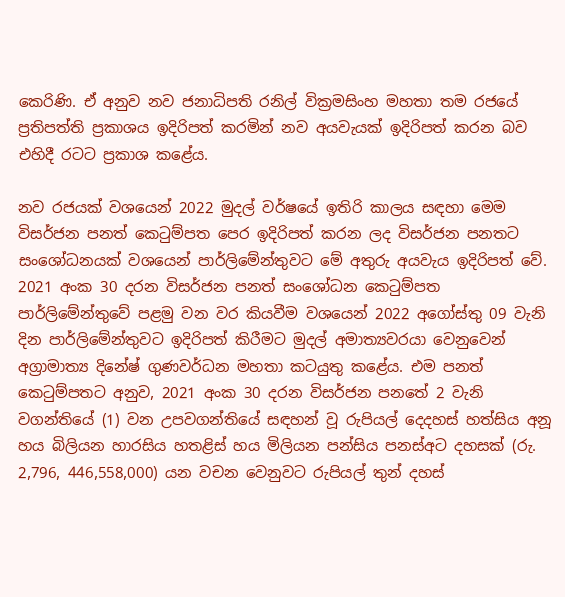කෙරිණි. ඒ අනුව නව ජනාධිපති රනිල් වික්‍රමසිංහ මහතා තම රජයේ ප්‍රතිපත්ති ප්‍රකාශය ඉදිරිපත් කරමින් නව අයවැයක් ඉදිරිපත් කරන බව එහිදී රටට ප්‍රකාශ කළේය.

නව රජයක් වශයෙන් 2022 මුදල් වර්ෂයේ ඉතිරි කාලය සඳහා මෙම විසර්ජන පනත් කෙටුම්පත පෙර ඉදිරිපත් කරන ලද විසර්ජන පනතට සංශෝධනයක් වශයෙන් පාර්ලිමේන්තුවට මේ අතුරු අයවැය ඉදිරිපත් වේ. 2021 අංක 30 දරන විසර්ජන පනත් සංශෝධන කෙටුම්පත පාර්ලිමේන්තුවේ පළමු වන වර කියවීම වශයෙන් 2022 අගෝස්තු 09 වැනි දින පාර්ලිමේන්තුවට ඉදිරිපත් කිරීමට මුදල් අමාත්‍යවරයා වෙනුවෙන් අග්‍රාමාත්‍ය දිනේෂ් ගුණවර්ධන මහතා කටයුතු කළේය. එම පනත් කෙටුම්පතට අනුව, 2021 අංක 30 දරන විසර්ජන පනතේ 2 වැනි වගන්තියේ (1) වන උපවගන්තියේ සඳහන් වූ රුපියල් දෙදහස් හත්සිය අනූ හය බිලියන හාරසිය හතළිස් හය මිලියන පන්සිය පනස්අට දහසක් (රු. 2,796, 446,558,000) යන වචන වෙනුවට රුපියල් තුන් දහස්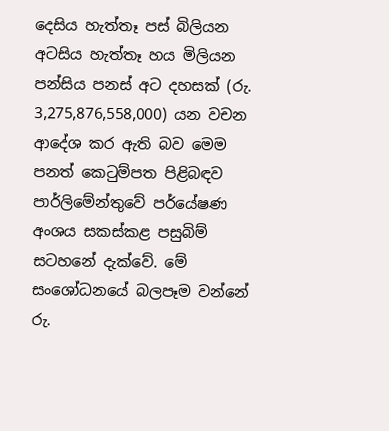දෙසිය හැත්තෑ පස් බිලියන අටසිය හැත්තෑ හය මිලියන පන්සිය පනස් අට දහසක් (රු. 3,275,876,558,000) යන වචන ආදේශ කර ඇති බව මෙම පනත් කෙටුම්පත පිළිබඳව පාර්ලිමේන්තුවේ පර්යේෂණ අංශය සකස්කළ පසුබිම් සටහනේ දැක්වේ. මේ සංශෝධනයේ බලපෑම වන්නේ රු.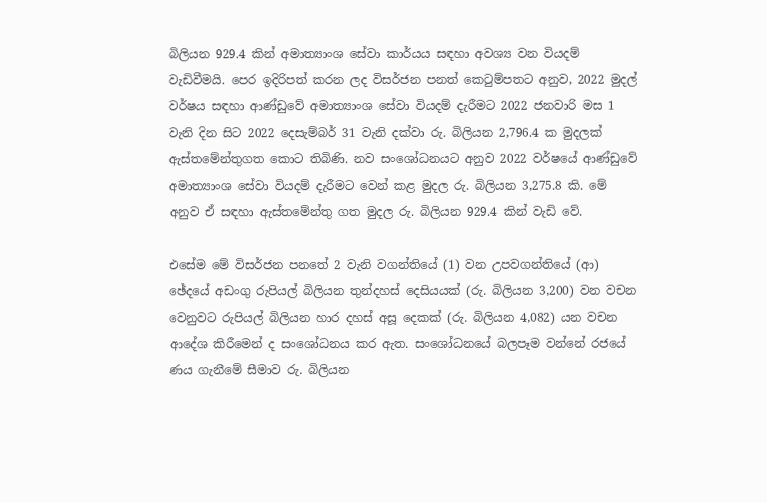බිලියන 929.4 කින් අමාත්‍යාංශ සේවා කාර්යය සඳහා අවශ්‍ය වන වියදම් වැඩිවීමයි. පෙර ඉදිරිපත් කරන ලද විසර්ජන පනත් කෙටුම්පතට අනුව, 2022 මුදල් වර්ෂය සඳහා ආණ්ඩුවේ අමාත්‍යාංශ සේවා වියදම් දැරීමට 2022 ජනවාරි මස 1 වැනි දින සිට 2022 දෙසැම්බර් 31 වැනි දක්වා රු. බිලියන 2,796.4 ක මුදලක් ඇස්තමේන්තුගත කොට තිබිණි. නව සංශෝධනයට අනුව 2022 වර්ෂයේ ආණ්ඩුවේ අමාත්‍යාංශ සේවා වියදම් දැරීමට වෙන් කළ මුදල රු. බිලියන 3,275.8 කි. මේ අනුව ඒ සඳහා ඇස්තමේන්තු ගත මුදල රු. බිලියන 929.4 කින් වැඩි වේ.

එසේම මේ විසර්ජන පනතේ 2 වැනි වගන්තියේ (1) වන උපවගන්තියේ (ආ) ඡේදයේ අඩංගු රුපියල් බිලියන තුන්දහස් දෙසියයක් (රු. බිලියන 3,200) වන වචන වෙනුවට රුපියල් බිලියන හාර දහස් අසූ දෙකක් (රු. බිලියන 4,082) යන වචන ආදේශ කිරීමෙන් ද සංශෝධනය කර ඇත. සංශෝධනයේ බලපෑම වන්නේ රජයේ ණය ගැනීමේ සීමාව රු. බිලියන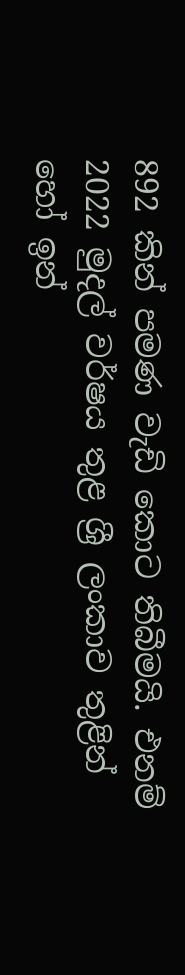892 කින් පමණ වැඩි කොට තිබීමයි. එනම් 2022 මුදල් වර්ෂය තුළ ශ්‍රී ලංකාව තුළින් හෝ ඉන්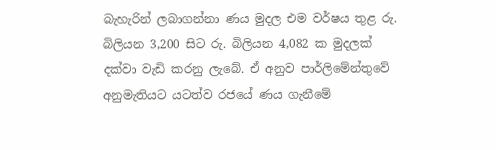බැහැරින් ලබාගන්නා ණය මුදල එම වර්ෂය තුළ රු. බිලියන 3,200 සිට රු. බිලියන 4,082 ක මුදලක් දක්වා වැඩි කරනු ලැබේ. ඒ අනුව පාර්ලිමේන්තුවේ අනුමැතියට යටත්ව රජයේ ණය ගැනීමේ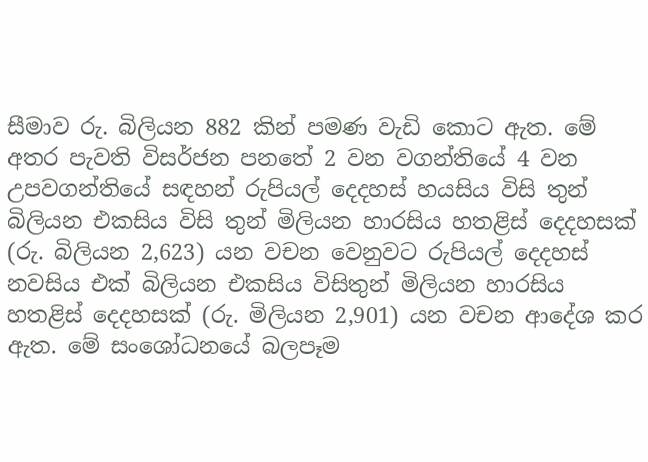සීමාව රු. බිලියන 882 කින් පමණ වැඩි කොට ඇත. මේ අතර පැවති විසර්ජන පනතේ 2 වන වගන්තියේ 4 වන උපවගන්තියේ සඳහන් රුපියල් දෙදහස් හයසිය විසි තුන් බිලියන එකසිය විසි තුන් මිලියන හාරසිය හතළිස් දෙදහසක් (රු. බිලියන 2,623) යන වචන වෙනුවට රුපියල් දෙදහස් නවසිය එක් බිලියන එකසිය විසිතුන් මිලියන හාරසිය හතළිස් දෙදහසක් (රු. මිලියන 2,901) යන වචන ආදේශ කර ඇත. මේ සංශෝධනයේ බලපෑම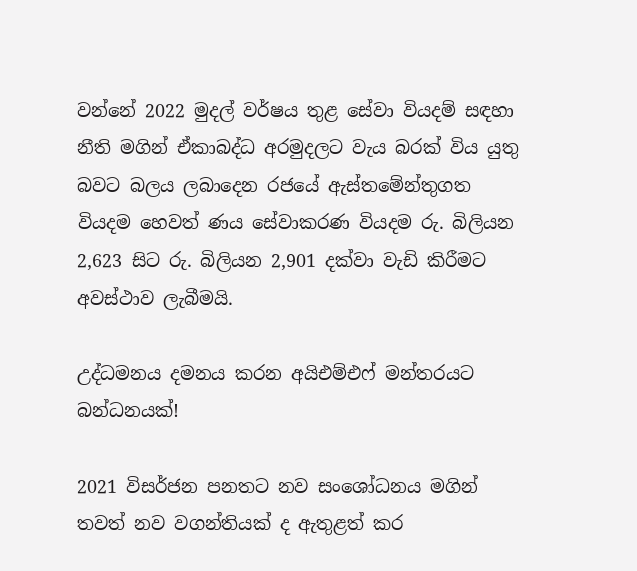වන්නේ 2022 මුදල් වර්ෂය තුළ සේවා වියදම් සඳහා නීති මගින් ඒකාබද්ධ අරමුදලට වැය බරක් විය යුතු බවට බලය ලබාදෙන රජයේ ඇස්තමේන්තුගත වියදම හෙවත් ණය සේවාකරණ වියදම රු. බිලියන 2,623 සිට රු. බිලියන 2,901 දක්වා වැඩි කිරීමට අවස්ථාව ලැබීමයි.

උද්ධමනය දමනය කරන අයිඑම්එෆ් මන්තරයට බන්ධනයක්!

2021 විසර්ජන පනතට නව සංශෝධනය මගින් තවත් නව වගන්තියක් ද ඇතුළත් කර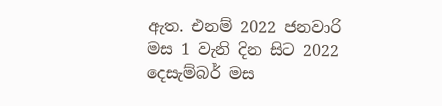ඇත. එනම් 2022 ජනවාරි මස 1 වැනි දින සිට 2022 දෙසැම්බර් මස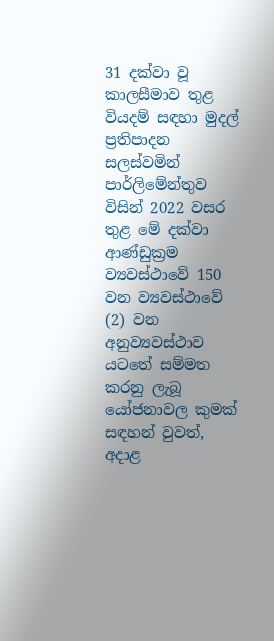31 දක්වා වූ කාලසීමාව තුළ වියදම් සඳහා මුදල් ප්‍රතිපාදන සලස්වමින් පාර්ලිමේන්තුව විසින් 2022 වසර තුළ මේ දක්වා ආණ්ඩුක්‍රම ව්‍යවස්ථාවේ 150 වන ව්‍යවස්ථාවේ (2) වන අනුව්‍යවස්ථාව යටතේ සම්මත කරනු ලැබූ යෝජනාවල කුමක් සඳහන් වුවත්, අදාළ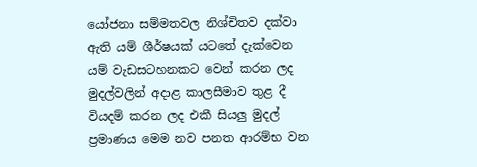යෝජනා සම්මතවල නිශ්චිතව දක්වා ඇති යම් ශීර්ෂයක් යටතේ දැක්වෙන යම් වැඩසටහනකට වෙන් කරන ලද මුදල්වලින් අදාළ කාලසීමාව තුළ දී වියදම් කරන ලද එකී සියලු මුදල් ප්‍රමාණය මෙම නව පනත ආරම්භ වන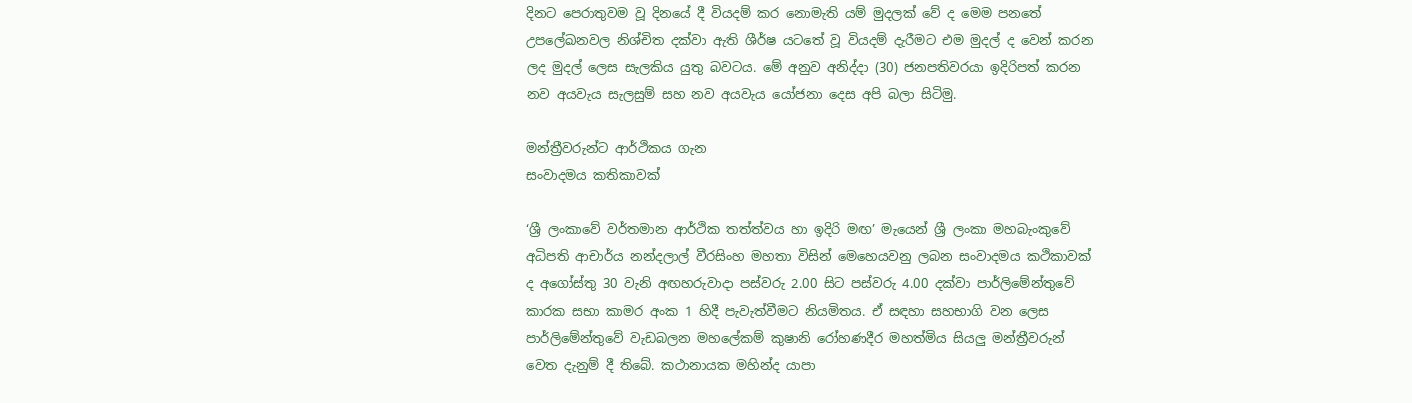දිනට පෙරාතුවම වූ දිනයේ දී වියදම් කර නොමැති යම් මුදලක් වේ ද මෙම පනතේ උපලේඛනවල නිශ්චිත දක්වා ඇති ශීර්ෂ යටතේ වූ වියදම් දැරීමට එම මුදල් ද වෙන් කරන ලද මුදල් ලෙස සැලකිය යුතු බවටය. මේ අනුව අනිද්දා (30) ජනපතිවරයා ඉදිරිපත් කරන නව අයවැය සැලසුම් සහ නව අයවැය යෝජනා දෙස අපි බලා සිටිමු.

මන්ත්‍රීවරුන්ට ආර්ථිකය ගැන
සංවාදමය කතිකාවක්

‘ශ්‍රී ලංකාවේ වර්තමාන ආර්ථික තත්ත්වය හා ඉදිරි මඟ’ මැයෙන් ශ්‍රී ලංකා මහබැංකුවේ අධිපති ආචාර්ය නන්දලාල් වීරසිංහ මහතා විසින් මෙහෙයවනු ලබන සංවාදමය කථිකාවක් ද අගෝස්තු 30 වැනි අඟහරුවාදා පස්වරු 2.00 සිට පස්වරු 4.00 දක්වා පාර්ලිමේන්තුවේ කාරක සභා කාමර අංක 1 හිදී පැවැත්වීමට නියමිතය. ඒ සඳහා සහභාගි වන ලෙස පාර්ලිමේන්තුවේ වැඩබලන මහලේකම් කුෂානි රෝහණදීර මහත්මිය සියලු මන්ත්‍රීවරුන් වෙත දැනුම් දී තිබේ. කථානායක මහින්ද යාපා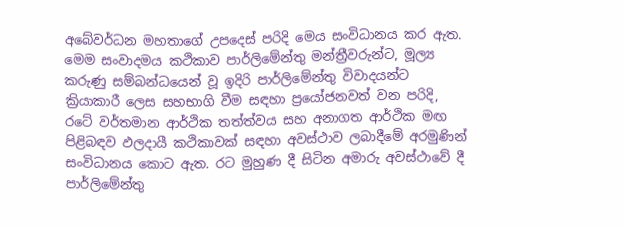අබේවර්ධන මහතාගේ උපදෙස් පරිදි මෙය සංවිධානය කර ඇත. මෙම සංවාදමය කථිකාව පාර්ලිමේන්තු මන්ත්‍රීවරුන්ට, මූල්‍ය කරුණු සම්බන්ධයෙන් වූ ඉදිරි පාර්ලිමේන්තු විවාදයන්ට ක්‍රියාකාරී ලෙස සහභාගි වීම සඳහා ප්‍රයෝජනවත් වන පරිදි, රටේ වර්තමාන ආර්ථික තත්ත්වය සහ අනාගත ආර්ථික මඟ පිළිබඳව ඵලදායී කථිකාවක් සඳහා අවස්ථාව ලබාදීමේ අරමුණින් සංවිධානය කොට ඇත. රට මුහුණ දී සිටින අමාරු අවස්ථාවේ දී පාර්ලිමේන්තු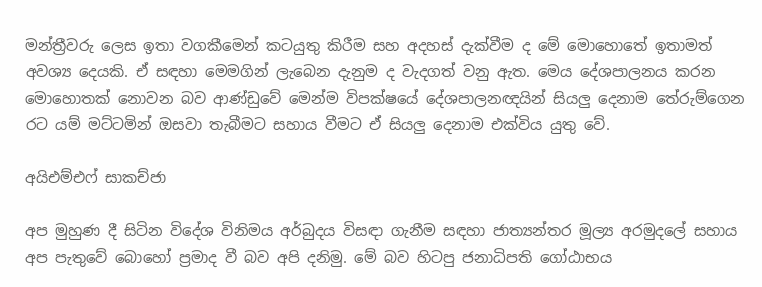මන්ත්‍රීවරු ලෙස ඉතා වගකීමෙන් කටයුතු කිරීම සහ අදහස් දැක්වීම ද මේ මොහොතේ ඉතාමත් අවශ්‍ය දෙයකි. ඒ සඳහා මෙමගින් ලැබෙන දැනුම ද වැදගත් වනු ඇත. මෙය දේශපාලනය කරන මොහොතක් නොවන බව ආණ්ඩුවේ මෙන්ම විපක්ෂයේ දේශපාලනඥයින් සියලු දෙනාම තේරුම්ගෙන රට යම් මට්ටමින් ඔසවා තැබීමට සහාය වීමට ඒ සියලු දෙනාම එක්විය යුතු වේ.

අයිඑම්එෆ් සාකච්ජා

අප මුහුණ දී සිටින විදේශ විනිමය අර්බුදය විසඳා ගැනීම සඳහා ජාත්‍යන්තර මූල්‍ය අරමුදලේ සහාය අප පැතුවේ බොහෝ ප්‍රමාද වී බව අපි දනිමු. මේ බව හිටපු ජනාධිපති ගෝඨාභය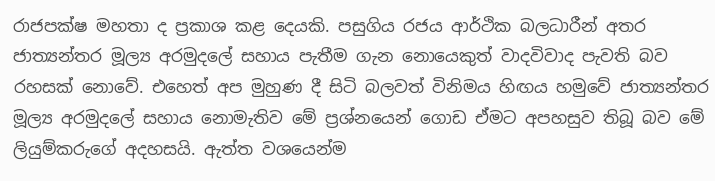රාජපක්ෂ මහතා ද ප්‍රකාශ කළ දෙයකි. පසුගිය රජය ආර්ථික බලධාරීන් අතර ජාත්‍යන්තර මූල්‍ය අරමුදලේ සහාය පැතීම ගැන නොයෙකුත් වාදවිවාද පැවති බව රහසක් නොවේ. එහෙත් අප මුහුණ දී සිටි බලවත් විනිමය හිඟය හමුවේ ජාත්‍යන්තර මූල්‍ය අරමුදලේ සහාය නොමැතිව මේ ප්‍රශ්නයෙන් ගොඩ ඒමට අපහසුව තිබූ බව මේ ලියුම්කරුගේ අදහසයි. ඇත්ත වශයෙන්ම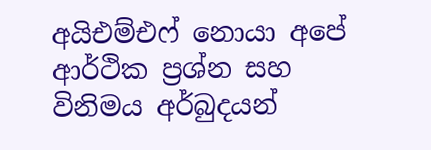අයිඑම්එෆ් නොයා අපේ ආර්ථික ප්‍රශ්න සහ විනිමය අර්බුදයන්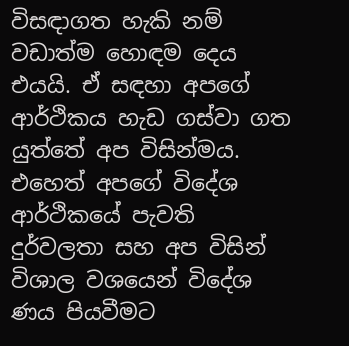විසඳාගත හැකි නම් වඩාත්ම හොඳම දෙය එයයි. ඒ සඳහා අපගේ ආර්ථිකය හැඩ ගස්වා ගත යුත්තේ අප විසින්මය. එහෙත් අපගේ විදේශ ආර්ථිකයේ පැවති දුර්වලතා සහ අප විසින් විශාල වශයෙන් විදේශ ණය පියවීමට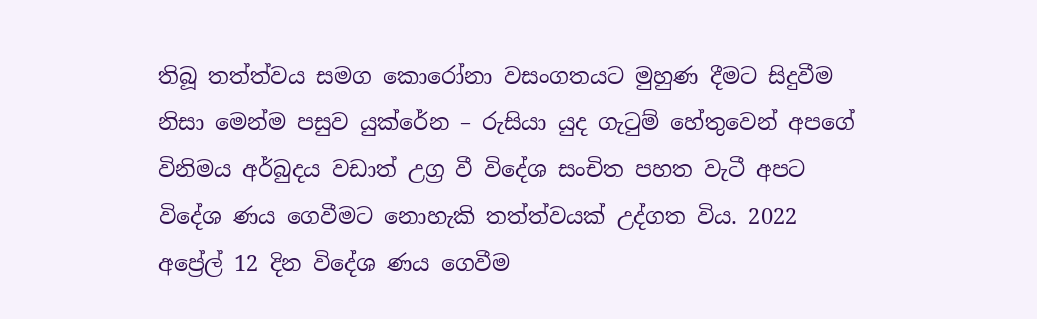තිබූ තත්ත්වය සමග කොරෝනා වසංගතයට මුහුණ දීමට සිදුවීම නිසා මෙන්ම පසුව යුක්රේන – රුසියා යුද ගැටුම් හේතුවෙන් අපගේ විනිමය අර්බුදය වඩාත් උග්‍ර වී විදේශ සංචිත පහත වැටී අපට විදේශ ණය ගෙවීමට නොහැකි තත්ත්වයක් උද්ගත විය. 2022 අප්‍රේල් 12 දින විදේශ ණය ගෙවීම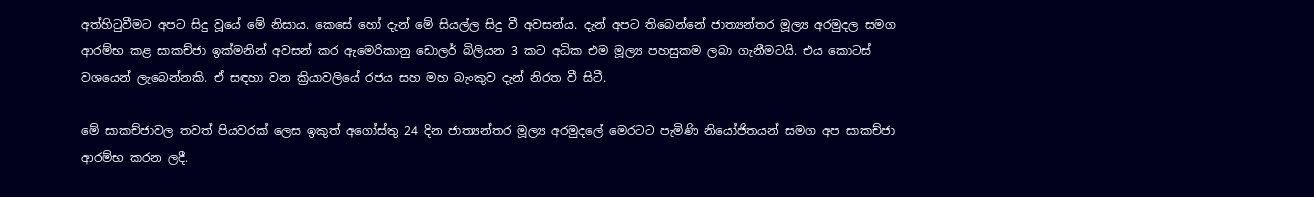අත්හිටුවීමට අපට සිදු වූයේ මේ නිසාය. කෙසේ හෝ දැන් මේ සියල්ල සිදු වී අවසන්ය. දැන් අපට තිබෙන්නේ ජාත්‍යන්තර මූල්‍ය අරමුදල සමග ආරම්භ කළ සාකච්ජා ඉක්මනින් අවසන් කර ඇමෙරිකානු ඩොලර් බිලියන 3 කට අධික එම මූල්‍ය පහසුකම ලබා ගැනීමටයි. එය කොටස් වශයෙන් ලැබෙන්නකි. ඒ සඳහා වන ක්‍රියාවලියේ රජය සහ මහ බැංකුව දැන් නිරත වී සිටී.

මේ සාකච්ජාවල තවත් පියවරක් ලෙස ඉකුත් අගෝස්තු 24 දින ජාත්‍යන්තර මූල්‍ය අරමුදලේ මෙරටට පැමිණි නියෝජිතයන් සමග අප සාකච්ජා ආරම්භ කරන ලදී.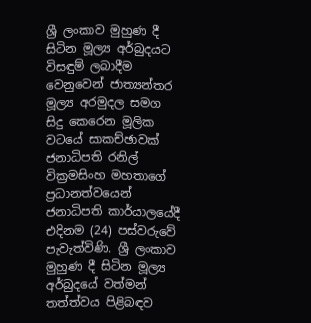ශ්‍රී ලංකාව මුහුණ දී සිටින මූල්‍ය අර්බුදයට විසඳුම් ලබාදීම වෙනුවෙන් ජාත්‍යන්තර මූල්‍ය අරමුදල සමග සිදු කෙරෙන මූලික වටයේ සාකච්ඡාවක් ජනාධිපති රනිල් වික්‍රමසිංහ මහතාගේ ප්‍රධානත්වයෙන් ජනාධිපති කාර්යාලයේදී එදිනම (24) පස්වරුවේ පැවැත්විණි. ශ්‍රී ලංකාව මුහුණ දී සිටින මූල්‍ය අර්බුදයේ වත්මන් තත්ත්වය පිළිබඳව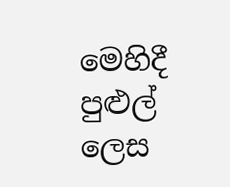මෙහිදී පුළුල් ලෙස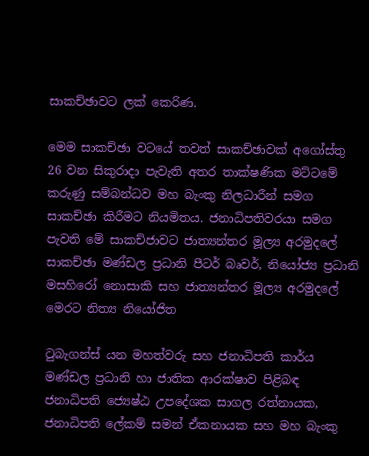සාකච්ඡාවට ලක් කෙරිණ.

මෙම සාකච්ඡා වටයේ තවත් සාකච්ඡාවක් අගෝස්තු 26 වන සිකුරාදා පැවැති අතර තාක්ෂණික මට්ටමේ කරුණු සම්බන්ධව මහ බැංකු නිලධාරීන් සමග සාකච්ඡා කිරීමට නියමිතය. ජනාධිපතිවරයා සමග පැවති මේ සාකච්ජාවට ජාත්‍යන්තර මූල්‍ය අරමුදලේ සාකච්ඡා මණ්ඩල ප්‍රධානි පීටර් බෘවර්, නියෝජ්‍ය ප්‍රධානි මසහිරෝ නොසාකි සහ ජාත්‍යන්තර මූල්‍ය අරමුදලේ මෙරට නිත්‍ය නියෝජිත

ටුබැගන්ස් යන මහත්වරු සහ ජනාධිපති කාර්ය මණ්ඩල ප්‍රධානි හා ජාතික ආරක්ෂාව පිළිබඳ ජනාධිපති ජ්‍යෙෂ්ඨ උපදේශක සාගල රත්නායක, ජනාධිපති ලේකම් සමන් ඒකනායක සහ මහ බැංකු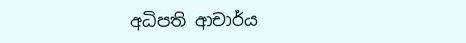අධිපති ආචාර්ය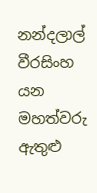නන්දලාල් වීරසිංහ යන මහත්වරු ඇතුළු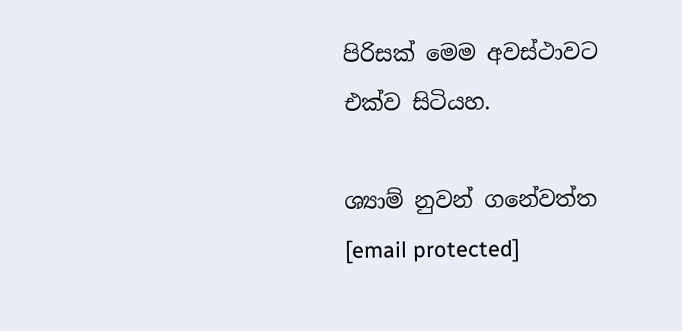පිරිසක් මෙම අවස්ථාවට එක්ව සිටියහ.

ශ්‍යාම් නුවන් ගනේවත්ත
[email protected]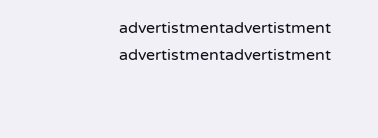advertistmentadvertistment
advertistmentadvertistment